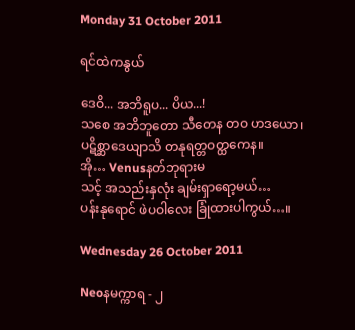Monday 31 October 2011

ရင်ထဲကနွယ်

ဒေဝိ... အဘိရူပ... ပိယ...!
သစေ အဘိဘူတော သီတေန တဝ ဟဒယော၊
ပဋိစ္ဆာဒေယျာသိ တနုရတ္တဝတ္ထကေန။
အို… Venusနတ်ဘုရားမ
သင့် အသည်းနှလုံး ချမ်းရှာရော့မယ်…
ပန်းနုရောင် ဖဲပဝါလေး ခြုံထားပါကွယ်…။

Wednesday 26 October 2011

Neoနမက္ကာရ - ၂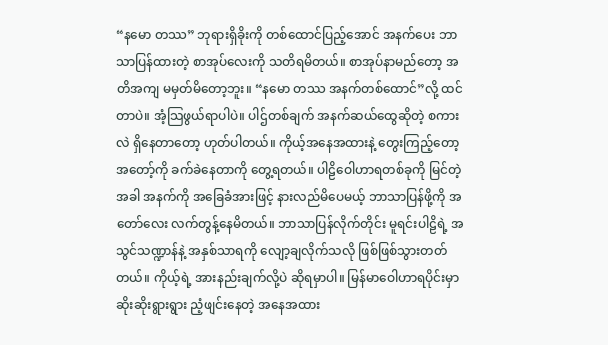“နမော တဿ” ဘုရားရှိခိုးကို တစ်ထောင်ပြည့်အောင် အနက်ပေး ဘာသာပြန်ထားတဲ့ စာအုပ်လေးကို သတိရမိတယ်။ စာအုပ်နာမည်တော့ အတိအကျ မမှတ်မိတော့ဘူး။ “နမော တဿ အနက်တစ်ထောင်”လို့ ထင်တာပဲ။ အံ့သြဖွယ်ရာပါပဲ။ ပါဌ်တစ်ချက် အနက်ဆယ်ထွေဆိုတဲ့ စကားလဲ ရှိနေတာတော့ ဟုတ်ပါတယ်။ ကိုယ့်အနေအထားနဲ့ တွေးကြည့်တော့ အတော့်ကို ခက်ခဲနေတာကို တွေ့ရတယ်။ ပါဠိဝေါဟာရတစ်ခုကို မြင်တဲ့အခါ အနက်ကို အခြေခံအားဖြင့် နားလည်မိပေမယ့် ဘာသာပြန်ဖို့ကို အတော်လေး လက်တွန့်နေမိတယ်။ ဘာသာပြန်လိုက်တိုင်း မူရင်းပါဠိရဲ့ အသွင်သဏ္ဍာန်နဲ့ အနှစ်သာရကို လျော့ချလိုက်သလို ဖြစ်ဖြစ်သွားတတ်တယ်။ ကိုယ့်ရဲ့ အားနည်းချက်လို့ပဲ ဆိုရမှာပါ။ မြန်မာဝေါဟာရပိုင်းမှာ ဆိုးဆိုးရွားရွား ညံ့ဖျင်းနေတဲ့ အနေအထား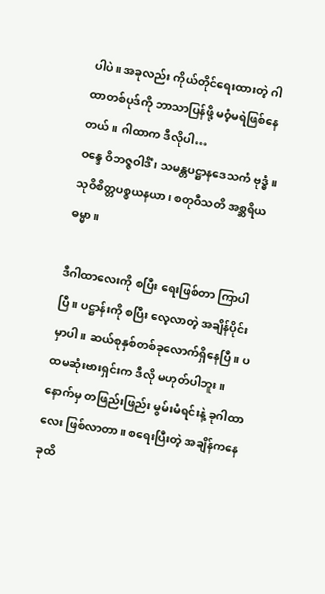ပါပဲ။ အခုလည်း ကိုယ်တိုင်ရေးထားတဲ့ ဂါထာတစ်ပုဒ်ကို ဘာသာပြန်ဖို့ မဝံ့မရဲဖြစ်နေတယ်။ ဂါထာက ဒီလိုပါ…
ဝန္ဒေ ဝိဘဇ္ဇဝါဒိံ၊ သမန္တပဋ္ဌာနဒေသကံ ဗုဒ္ဓံ။
သုဝိစိတ္တပစ္စယနယာ၊ စတုဝီသတိ အစ္ဆရိယဓမ္မာ။

ဒီဂါထာလေးကို စပြီး ရေးဖြစ်တာ ကြာပါပြီ။ ပဋ္ဌာန်းကို စပြီး လေ့လာတဲ့ အချိန်ပိုင်းမှာပါ။ ဆယ်စုနှစ်တစ်ခုလောက်ရှိနေပြီ။ ပထမဆုံးဗားရှင်းက ဒီလို မဟုတ်ပါဘူး။ နောက်မှ တဖြည်းဖြည်း မွမ်းမံရင်းနဲ့ ခုဂါထာလေး ဖြစ်လာတာ။ စရေးပြီးတဲ့ အချိန်ကနေ ခုထိ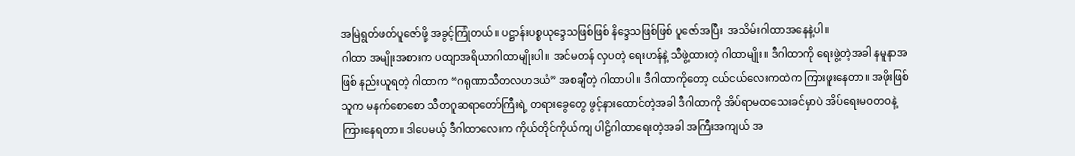အမြဲရွတ်ဖတ်ပူဇော်ဖို့ အခွင့်ကြုံတယ်။ ပဋ္ဌာန်းပစ္စယုဒ္ဒေသဖြစ်ဖြစ် နိဒ္ဒေသဖြစ်ဖြစ် ပူဇော်အပြီး  အသိမ်းဂါထာအနေနဲ့ပါ။
ဂါထာ အမျိုးအစားက ပထျာအရိယာဂါထာမျိုးပါ။ အင်မတန် လှပတဲ့ ရေးဟန်နဲ့ သီဖွဲ့ထားတဲ့ ဂါထာမျိုး။ ဒီဂါထာကို ရေးဖွဲ့တဲ့အခါ နမူနာအဖြစ် နည်းယူရတဲ့ ဂါထာက “ဂရုဏာသီတလဟဒယံ” အစချီတဲ့ ဂါထာပါ။ ဒီဂါထာကိုတော့ ငယ်ငယ်လေးကထဲက ကြားဖူးနေတာ။ အဖိုးဖြစ်သူက မနက်စောစော သီတဂူဆရာတော်ကြီးရဲ့ တရားခွေတွေ ဖွင့်နားထောင်တဲ့အခါ ဒီဂါထာကို အိပ်ရာမထသေးခင်မှာပဲ အိပ်ရေးမဝတဝနဲ့ ကြားနေရတာ။ ဒါပေမယ့် ဒီဂါထာလေးက ကိုယ်တိုင်ကိုယ်ကျ ပါဠိဂါထာရေးတဲ့အခါ အကြီးအကျယ် အ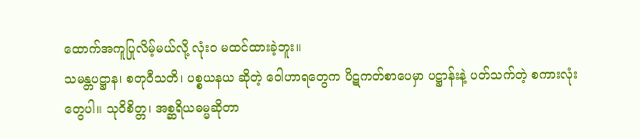ထောက်အကူပြုလိမ့်မယ်လို့ လုံးဝ မထင်ထားခဲ့ဘူး။
သမန္တပဋ္ဌာန၊ စတုဝီသတိ၊ ပစ္စယနယ ဆိုတဲ့ ဝေါဟာရတွေက ပိဋကတ်စာပေမှာ ပဋ္ဌာန်းနဲ့ ပတ်သက်တဲ့ စကားလုံးတွေပါ။ သုဝိစိတ္တ၊ အစ္ဆရိယဓမ္မဆိုတာ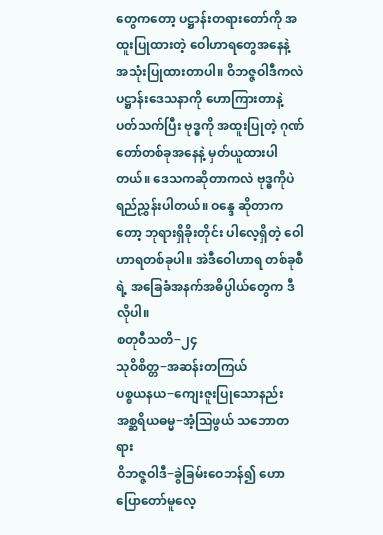တွေကတော့ ပဋ္ဌာန်းတရားတော်ကို အထူးပြုထားတဲ့ ဝေါဟာရတွေအနေနဲ့ အသုံးပြုထားတာပါ။ ဝိဘဇ္ဇဝါဒီကလဲ ပဋ္ဌာန်းဒေသနာကို ဟောကြားတာနဲ့ ပတ်သက်ပြီး ဗုဒ္ဓကို အထူးပြုတဲ့ ဂုဏ်တော်တစ်ခုအနေနဲ့ မှတ်ယူထားပါတယ်။ ဒေသကဆိုတာကလဲ ဗုဒ္ဓကိုပဲ ရည်ညွှန်းပါတယ်။ ဝန္ဒေ ဆိုတာကတော့ ဘုရားရှိခိုးတိုင်း ပါလေ့ရှိတဲ့ ဝေါဟာရတစ်ခုပါ။ အဲဒီဝေါဟာရ တစ်ခုစီရဲ့ အခြေခံအနက်အဓိပ္ပါယ်တွေက ဒီလိုပါ။
စတုဝီသတိ−၂၄
သုဝိစိတ္တ−အဆန်းတကြယ်
ပစ္စယနယ−ကျေးဇူးပြုသောနည်း
အစ္ဆရိယဓမ္မ−အံ့သြဖွယ် သဘောတရား
ဝိဘဇ္ဇဝါဒီ−ခွဲခြမ်းဝေဘန်၍ ဟောပြောတော်မူလေ့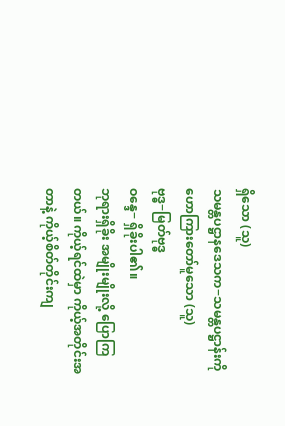ရှိသော (သူ)
သမန္တပဋ္ဌာနဒေသက−သမန္တပဋ္ဌာန်းကို ဟောကြားတော်မူသော (သူ)
ဗုဒ္ဓ−မြတ်ဗုဒ္ဓ
ဝန္ဒေ− ရှိခိုးပါ၏။
ဘုရားရှိခိုး အမျိုးမျိုးလို့ ပြောကြတယ်။ ကိုယ့်ရင်ထဲမှာ ကိုယ့်အတိုင်းအတာနဲ့ ကိုယ့်စိတ်တိုင်းကျ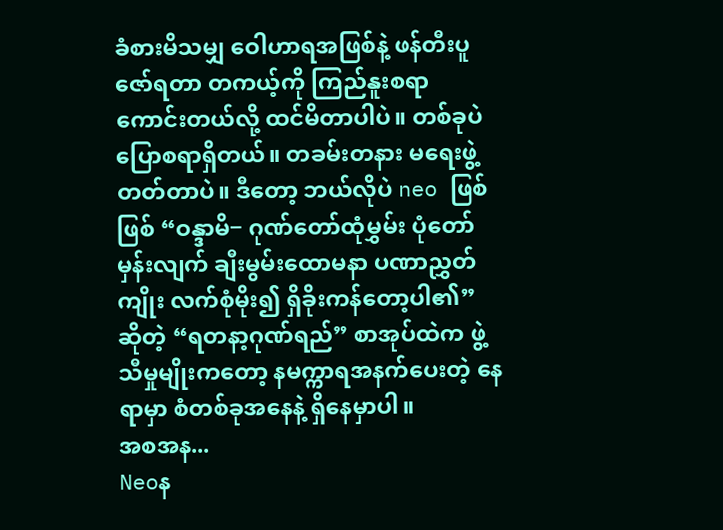ခံစားမိသမျှ ဝေါဟာရအဖြစ်နဲ့ ဖန်တီးပူဇော်ရတာ တကယ့်ကို ကြည်နူးစရာ ကောင်းတယ်လို့ ထင်မိတာပါပဲ။ တစ်ခုပဲ ပြောစရာရှိတယ်။ တခမ်းတနား မရေးဖွဲ့တတ်တာပဲ။ ဒီတော့ ဘယ်လိုပဲ neo ဖြစ်ဖြစ် “ဝန္ဒာမိ− ဂုဏ်တော်ထုံမွှမ်း ပုံတော်မှန်းလျက် ချီးမွမ်းထောမနာ ပဏာညွှတ်ကျိုး လက်စုံမိုး၍ ရှိခိုးကန်တော့ပါ၏” ဆိုတဲ့ “ရတနာ့ဂုဏ်ရည်” စာအုပ်ထဲက ဖွဲ့သီမှုမျိုးကတော့ နမက္ကာရအနက်ပေးတဲ့ နေရာမှာ စံတစ်ခုအနေနဲ့ ရှိနေမှာပါ။
အစအန...
Neoန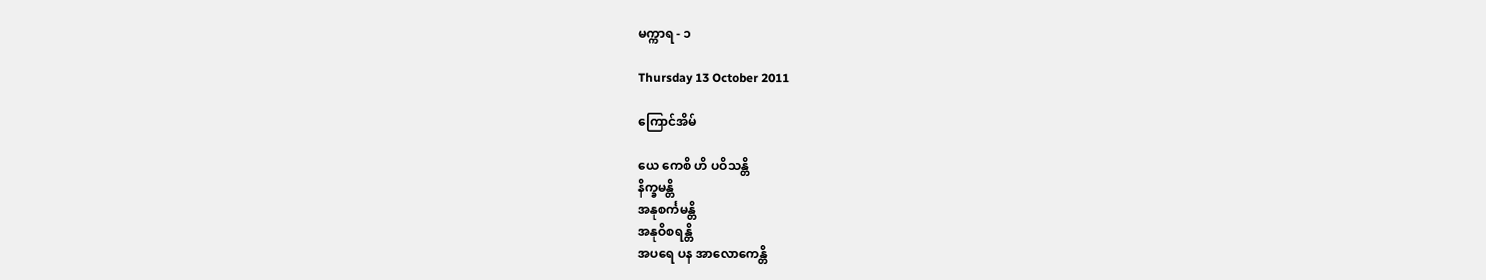မက္ကာရ - ၁

Thursday 13 October 2011

ကြောင်အိမ်

ယေ ကေစိ ဟိ ပဝိသန္တိ
နိက္ခမန္တိ
အနုစင်္ကမန္တိ
အနုဝိစရန္တိ
အပရေ ပန အာလောကေန္တိ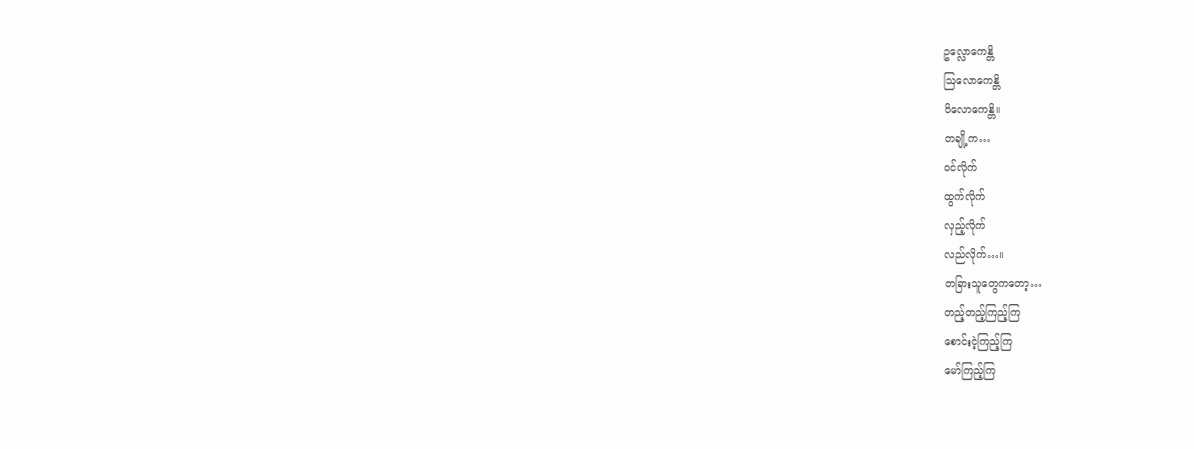ဥလ္လောကေန္တိ
ဩလောကေန္တိ
ဝိလောကေန္တိ။
တချို့က…
ဝင်လိုက်
ထွက်လိုက်
လှည့်လိုက်
လည်လိုက်…။
တခြားသူတွေကတော့…
တည့်တည့်ကြည့်ကြ
စောင်းငဲ့ကြည့်ကြ
မော်ကြည့်ကြ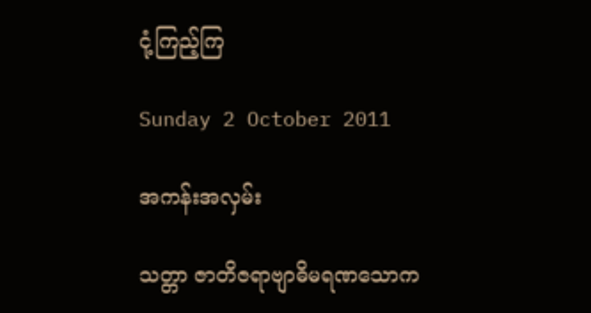ငုံ့ကြည့်ကြ

Sunday 2 October 2011

အကန်းအလှမ်း

သတ္တာ ဇာတိဇရာဗျာဓိမရဏသောက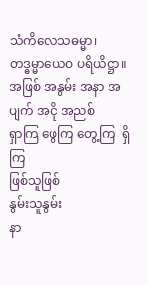သံကိလေသဓမ္မာ၊
တဒ္ဓမ္မာယေဝ ပရိယိဋ္ဌာ။
အဖြစ် အနွမ်း အနာ အပျက် အငို အညစ်
ရှာကြ ဖွေကြ တွေ့ကြ  ရှိကြ
ဖြစ်သူဖြစ်
နွမ်းသူနွမ်း
နာ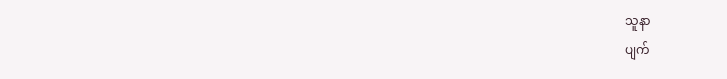သူနာ
ပျက်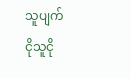သူပျက်
ငိုသူငို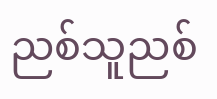ညစ်သူညစ်